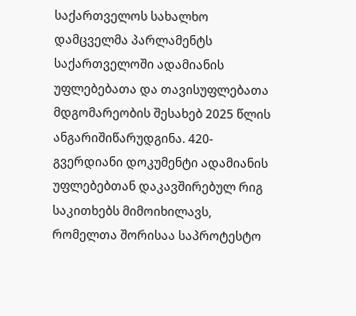საქართველოს სახალხო დამცველმა პარლამენტს საქართველოში ადამიანის უფლებებათა და თავისუფლებათა მდგომარეობის შესახებ 2025 წლის ანგარიშიწარუდგინა. 420-გვერდიანი დოკუმენტი ადამიანის უფლებებთან დაკავშირებულ რიგ საკითხებს მიმოიხილავს, რომელთა შორისაა საპროტესტო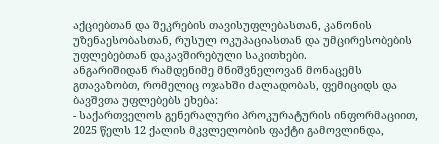აქციებთან და შეკრების თავისუფლებასთან, კანონის უზენაესობასთან, რუსულ ოკუპაციასთან და უმცირესობების უფლებებთან დაკავშირებული საკითხები.
ანგარიშიდან რამდენიმე მნიშვნელოვან მონაცემს გთავაზობთ, რომელიც ოჯახში ძალადობას, ფემიციდს და ბავშვთა უფლებებს ეხება:
- საქართველოს გენერალური პროკურატურის ინფორმაციით, 2025 წელს 12 ქალის მკვლელობის ფაქტი გამოვლინდა,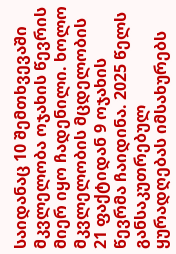საიდანაც 10 შემთხვევაში მკვლელობა ოჯახის წევრის მიერ იყო ჩადენილი. ხოლო მკვლელობის მცდელობის 21 ფაქტიდან 9 ოჯახის წევრმა ჩაიდინა. 2025 წელს განსაკუთრებულ ყურადღებას იმსახურებს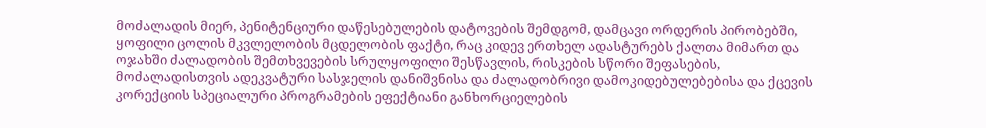მოძალადის მიერ, პენიტენციური დაწესებულების დატოვების შემდგომ, დამცავი ორდერის პირობებში, ყოფილი ცოლის მკვლელობის მცდელობის ფაქტი, რაც კიდევ ერთხელ ადასტურებს ქალთა მიმართ და ოჯახში ძალადობის შემთხვევების სრულყოფილი შესწავლის, რისკების სწორი შეფასების, მოძალადისთვის ადეკვატური სასჯელის დანიშვნისა და ძალადობრივი დამოკიდებულებებისა და ქცევის კორექციის სპეციალური პროგრამების ეფექტიანი განხორციელების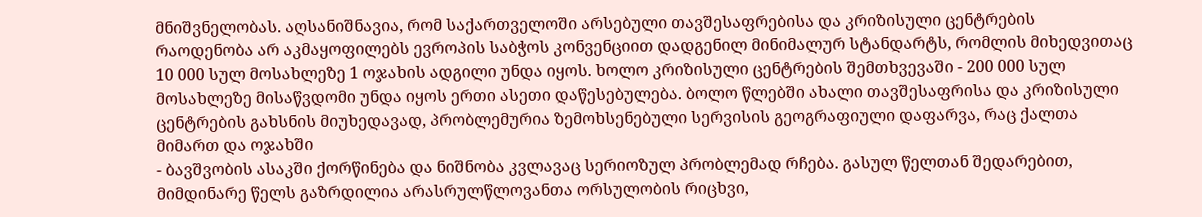მნიშვნელობას. აღსანიშნავია, რომ საქართველოში არსებული თავშესაფრებისა და კრიზისული ცენტრების რაოდენობა არ აკმაყოფილებს ევროპის საბჭოს კონვენციით დადგენილ მინიმალურ სტანდარტს, რომლის მიხედვითაც 10 000 სულ მოსახლეზე 1 ოჯახის ადგილი უნდა იყოს. ხოლო კრიზისული ცენტრების შემთხვევაში - 200 000 სულ მოსახლეზე მისაწვდომი უნდა იყოს ერთი ასეთი დაწესებულება. ბოლო წლებში ახალი თავშესაფრისა და კრიზისული ცენტრების გახსნის მიუხედავად, პრობლემურია ზემოხსენებული სერვისის გეოგრაფიული დაფარვა, რაც ქალთა მიმართ და ოჯახში
- ბავშვობის ასაკში ქორწინება და ნიშნობა კვლავაც სერიოზულ პრობლემად რჩება. გასულ წელთან შედარებით, მიმდინარე წელს გაზრდილია არასრულწლოვანთა ორსულობის რიცხვი,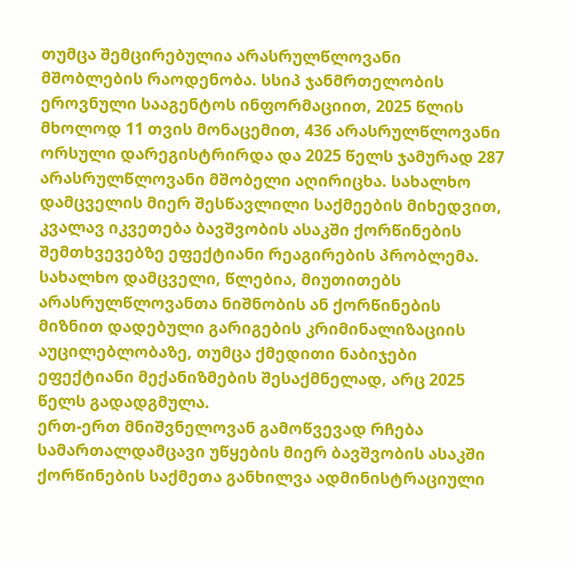თუმცა შემცირებულია არასრულწლოვანი მშობლების რაოდენობა. სსიპ ჯანმრთელობის ეროვნული სააგენტოს ინფორმაციით, 2025 წლის მხოლოდ 11 თვის მონაცემით, 436 არასრულწლოვანი ორსული დარეგისტრირდა და 2025 წელს ჯამურად 287 არასრულწლოვანი მშობელი აღირიცხა. სახალხო დამცველის მიერ შესწავლილი საქმეების მიხედვით, კვალავ იკვეთება ბავშვობის ასაკში ქორწინების შემთხვევებზე ეფექტიანი რეაგირების პრობლემა. სახალხო დამცველი, წლებია, მიუთითებს არასრულწლოვანთა ნიშნობის ან ქორწინების მიზნით დადებული გარიგების კრიმინალიზაციის აუცილებლობაზე, თუმცა ქმედითი ნაბიჯები ეფექტიანი მექანიზმების შესაქმნელად, არც 2025 წელს გადადგმულა.
ერთ-ერთ მნიშვნელოვან გამოწვევად რჩება სამართალდამცავი უწყების მიერ ბავშვობის ასაკში ქორწინების საქმეთა განხილვა ადმინისტრაციული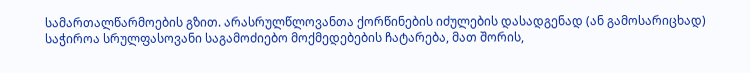სამართალწარმოების გზით. არასრულწლოვანთა ქორწინების იძულების დასადგენად (ან გამოსარიცხად) საჭიროა სრულფასოვანი საგამოძიებო მოქმედებების ჩატარება, მათ შორის,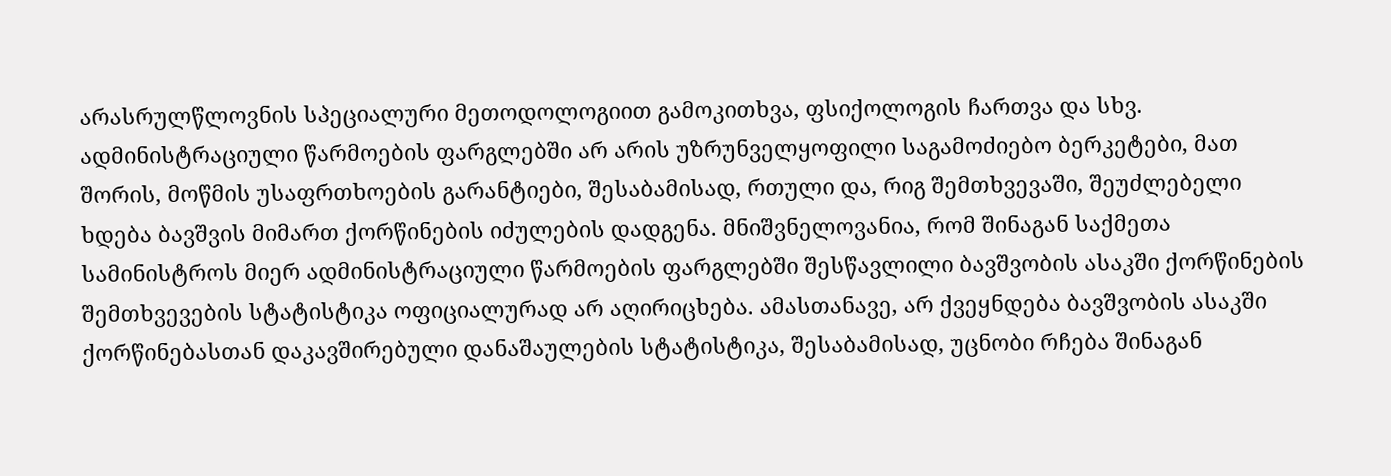არასრულწლოვნის სპეციალური მეთოდოლოგიით გამოკითხვა, ფსიქოლოგის ჩართვა და სხვ. ადმინისტრაციული წარმოების ფარგლებში არ არის უზრუნველყოფილი საგამოძიებო ბერკეტები, მათ შორის, მოწმის უსაფრთხოების გარანტიები, შესაბამისად, რთული და, რიგ შემთხვევაში, შეუძლებელი ხდება ბავშვის მიმართ ქორწინების იძულების დადგენა. მნიშვნელოვანია, რომ შინაგან საქმეთა სამინისტროს მიერ ადმინისტრაციული წარმოების ფარგლებში შესწავლილი ბავშვობის ასაკში ქორწინების შემთხვევების სტატისტიკა ოფიციალურად არ აღირიცხება. ამასთანავე, არ ქვეყნდება ბავშვობის ასაკში ქორწინებასთან დაკავშირებული დანაშაულების სტატისტიკა, შესაბამისად, უცნობი რჩება შინაგან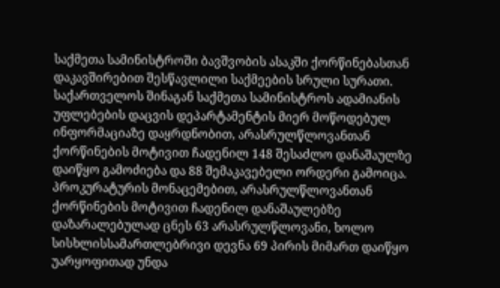საქმეთა სამინისტროში ბავშვობის ასაკში ქორწინებასთან დაკავშირებით შესწავლილი საქმეების სრული სურათი. საქართველოს შინაგან საქმეთა სამინისტროს ადამიანის უფლებების დაცვის დეპარტამენტის მიერ მოწოდებულ ინფორმაციაზე დაყრდნობით, არასრულწლოვანთან ქორწინების მოტივით ჩადენილ 148 შესაძლო დანაშაულზე დაიწყო გამოძიება და 88 შემაკავებელი ორდერი გამოიცა. პროკურატურის მონაცემებით, არასრულწლოვანთან ქორწინების მოტივით ჩადენილ დანაშაულებზე დაზარალებულად ცნეს 63 არასრულწლოვანი, ხოლო სისხლისსამართლებრივი დევნა 69 პირის მიმართ დაიწყო
უარყოფითად უნდა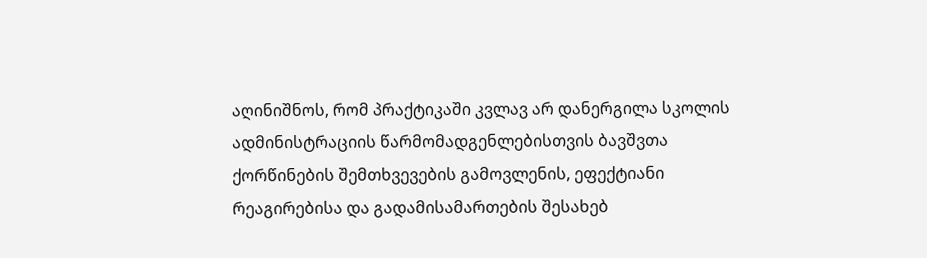აღინიშნოს, რომ პრაქტიკაში კვლავ არ დანერგილა სკოლის ადმინისტრაციის წარმომადგენლებისთვის ბავშვთა ქორწინების შემთხვევების გამოვლენის, ეფექტიანი რეაგირებისა და გადამისამართების შესახებ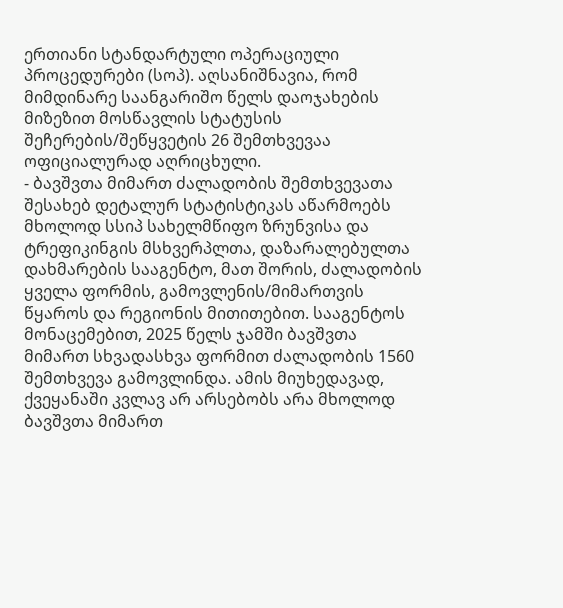ერთიანი სტანდარტული ოპერაციული პროცედურები (სოპ). აღსანიშნავია, რომ მიმდინარე საანგარიშო წელს დაოჯახების მიზეზით მოსწავლის სტატუსის შეჩერების/შეწყვეტის 26 შემთხვევაა ოფიციალურად აღრიცხული.
- ბავშვთა მიმართ ძალადობის შემთხვევათა შესახებ დეტალურ სტატისტიკას აწარმოებს მხოლოდ სსიპ სახელმწიფო ზრუნვისა და ტრეფიკინგის მსხვერპლთა, დაზარალებულთა დახმარების სააგენტო, მათ შორის, ძალადობის ყველა ფორმის, გამოვლენის/მიმართვის წყაროს და რეგიონის მითითებით. სააგენტოს მონაცემებით, 2025 წელს ჯამში ბავშვთა მიმართ სხვადასხვა ფორმით ძალადობის 1560 შემთხვევა გამოვლინდა. ამის მიუხედავად, ქვეყანაში კვლავ არ არსებობს არა მხოლოდ ბავშვთა მიმართ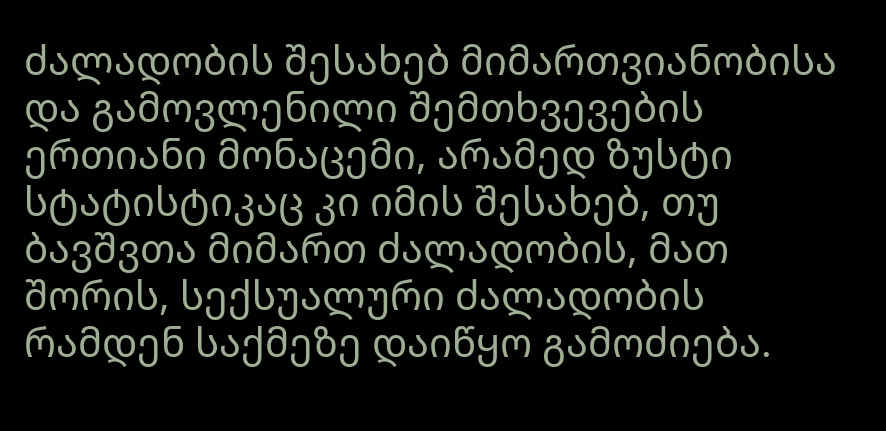ძალადობის შესახებ მიმართვიანობისა და გამოვლენილი შემთხვევების ერთიანი მონაცემი, არამედ ზუსტი სტატისტიკაც კი იმის შესახებ, თუ ბავშვთა მიმართ ძალადობის, მათ შორის, სექსუალური ძალადობის რამდენ საქმეზე დაიწყო გამოძიება.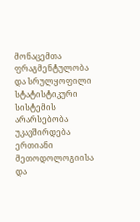მონაცემთა ფრაგმენტულობა და სრულყოფილი სტატისტიკური სისტემის არარსებობა უკავშირდება ერთიანი მეთოდოლოგიისა და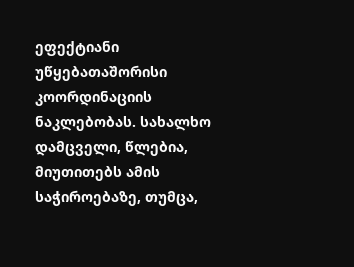ეფექტიანი უწყებათაშორისი კოორდინაციის ნაკლებობას. სახალხო დამცველი, წლებია, მიუთითებს ამის საჭიროებაზე, თუმცა,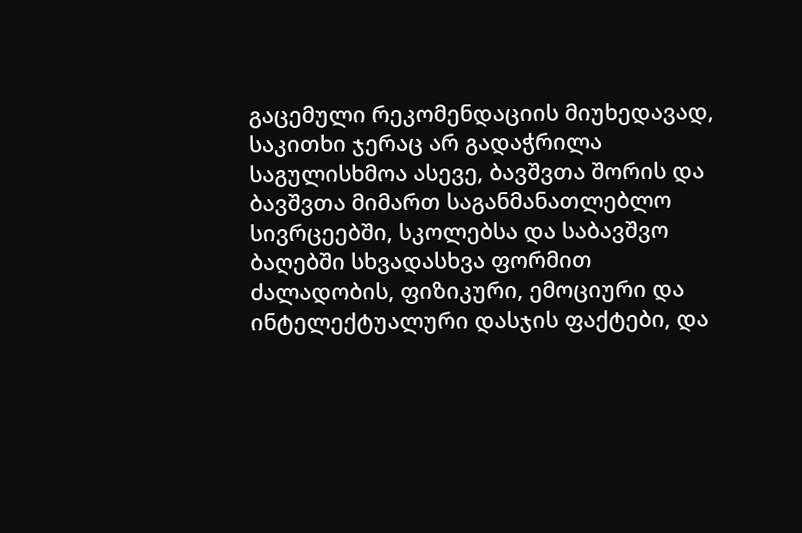გაცემული რეკომენდაციის მიუხედავად, საკითხი ჯერაც არ გადაჭრილა
საგულისხმოა ასევე, ბავშვთა შორის და ბავშვთა მიმართ საგანმანათლებლო სივრცეებში, სკოლებსა და საბავშვო ბაღებში სხვადასხვა ფორმით ძალადობის, ფიზიკური, ემოციური და ინტელექტუალური დასჯის ფაქტები, და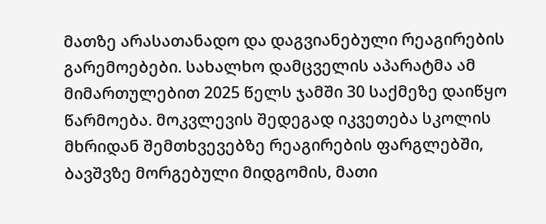მათზე არასათანადო და დაგვიანებული რეაგირების გარემოებები. სახალხო დამცველის აპარატმა ამ მიმართულებით 2025 წელს ჯამში 30 საქმეზე დაიწყო წარმოება. მოკვლევის შედეგად იკვეთება სკოლის მხრიდან შემთხვევებზე რეაგირების ფარგლებში, ბავშვზე მორგებული მიდგომის, მათი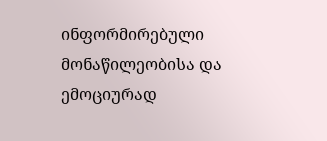ინფორმირებული მონაწილეობისა და ემოციურად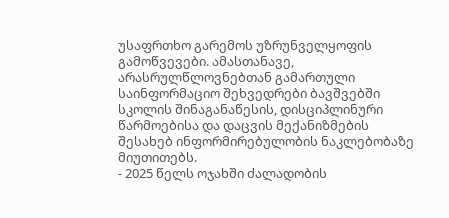უსაფრთხო გარემოს უზრუნველყოფის გამოწვევები. ამასთანავე, არასრულწლოვნებთან გამართული საინფორმაციო შეხვედრები ბავშვებში სკოლის შინაგანაწესის, დისციპლინური წარმოებისა და დაცვის მექანიზმების შესახებ ინფორმირებულობის ნაკლებობაზე მიუთითებს.
- 2025 წელს ოჯახში ძალადობის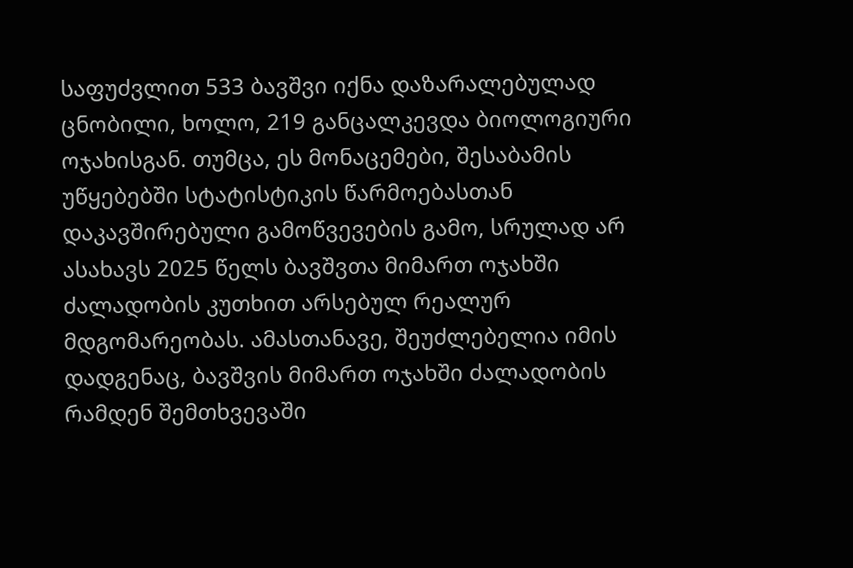საფუძვლით 533 ბავშვი იქნა დაზარალებულად ცნობილი, ხოლო, 219 განცალკევდა ბიოლოგიური ოჯახისგან. თუმცა, ეს მონაცემები, შესაბამის უწყებებში სტატისტიკის წარმოებასთან დაკავშირებული გამოწვევების გამო, სრულად არ ასახავს 2025 წელს ბავშვთა მიმართ ოჯახში ძალადობის კუთხით არსებულ რეალურ მდგომარეობას. ამასთანავე, შეუძლებელია იმის დადგენაც, ბავშვის მიმართ ოჯახში ძალადობის რამდენ შემთხვევაში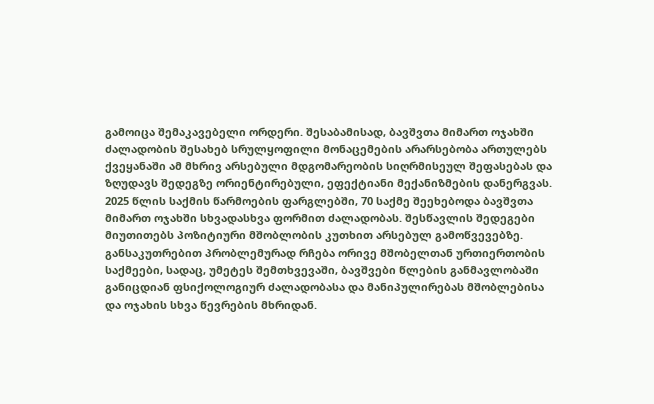გამოიცა შემაკავებელი ორდერი. შესაბამისად, ბავშვთა მიმართ ოჯახში ძალადობის შესახებ სრულყოფილი მონაცემების არარსებობა ართულებს ქვეყანაში ამ მხრივ არსებული მდგომარეობის სიღრმისეულ შეფასებას და ზღუდავს შედეგზე ორიენტირებული, ეფექტიანი მექანიზმების დანერგვას. 2025 წლის საქმის წარმოების ფარგლებში, 70 საქმე შეეხებოდა ბავშვთა მიმართ ოჯახში სხვადასხვა ფორმით ძალადობას. შესწავლის შედეგები მიუთითებს პოზიტიური მშობლობის კუთხით არსებულ გამოწვევებზე. განსაკუთრებით პრობლემურად რჩება ორივე მშობელთან ურთიერთობის საქმეები, სადაც, უმეტეს შემთხვევაში, ბავშვები წლების განმავლობაში განიცდიან ფსიქოლოგიურ ძალადობასა და მანიპულირებას მშობლებისა და ოჯახის სხვა წევრების მხრიდან.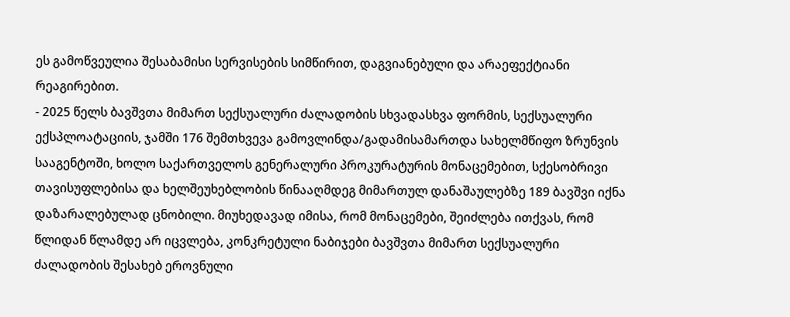ეს გამოწვეულია შესაბამისი სერვისების სიმწირით, დაგვიანებული და არაეფექტიანი რეაგირებით.
- 2025 წელს ბავშვთა მიმართ სექსუალური ძალადობის სხვადასხვა ფორმის, სექსუალური ექსპლოატაციის, ჯამში 176 შემთხვევა გამოვლინდა/გადამისამართდა სახელმწიფო ზრუნვის სააგენტოში, ხოლო საქართველოს გენერალური პროკურატურის მონაცემებით, სქესობრივი თავისუფლებისა და ხელშეუხებლობის წინააღმდეგ მიმართულ დანაშაულებზე 189 ბავშვი იქნა დაზარალებულად ცნობილი. მიუხედავად იმისა, რომ მონაცემები, შეიძლება ითქვას, რომ წლიდან წლამდე არ იცვლება, კონკრეტული ნაბიჯები ბავშვთა მიმართ სექსუალური ძალადობის შესახებ ეროვნული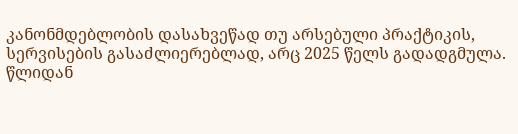კანონმდებლობის დასახვეწად თუ არსებული პრაქტიკის, სერვისების გასაძლიერებლად, არც 2025 წელს გადადგმულა.
წლიდან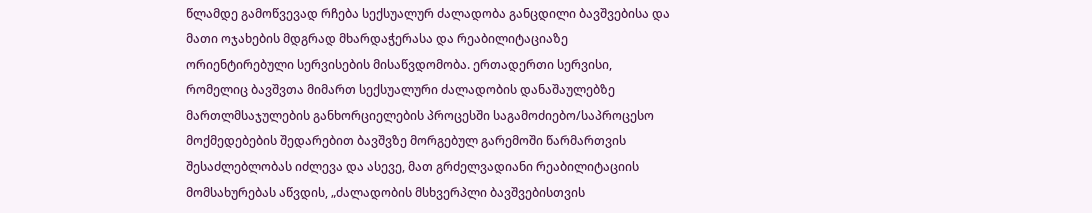წლამდე გამოწვევად რჩება სექსუალურ ძალადობა განცდილი ბავშვებისა და მათი ოჯახების მდგრად მხარდაჭერასა და რეაბილიტაციაზე ორიენტირებული სერვისების მისაწვდომობა. ერთადერთი სერვისი, რომელიც ბავშვთა მიმართ სექსუალური ძალადობის დანაშაულებზე მართლმსაჯულების განხორციელების პროცესში საგამოძიებო/საპროცესო მოქმედებების შედარებით ბავშვზე მორგებულ გარემოში წარმართვის შესაძლებლობას იძლევა და ასევე, მათ გრძელვადიანი რეაბილიტაციის მომსახურებას აწვდის, „ძალადობის მსხვერპლი ბავშვებისთვის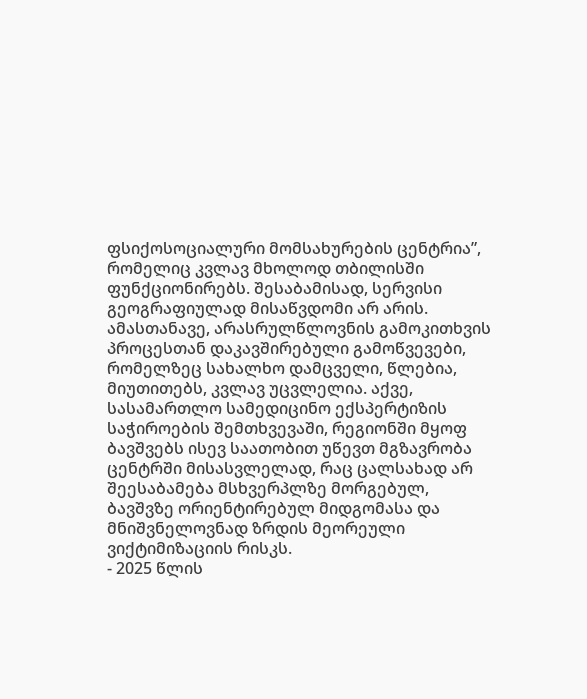ფსიქოსოციალური მომსახურების ცენტრია”, რომელიც კვლავ მხოლოდ თბილისში ფუნქციონირებს. შესაბამისად, სერვისი გეოგრაფიულად მისაწვდომი არ არის. ამასთანავე, არასრულწლოვნის გამოკითხვის პროცესთან დაკავშირებული გამოწვევები, რომელზეც სახალხო დამცველი, წლებია, მიუთითებს, კვლავ უცვლელია. აქვე, სასამართლო სამედიცინო ექსპერტიზის საჭიროების შემთხვევაში, რეგიონში მყოფ ბავშვებს ისევ საათობით უწევთ მგზავრობა ცენტრში მისასვლელად, რაც ცალსახად არ შეესაბამება მსხვერპლზე მორგებულ, ბავშვზე ორიენტირებულ მიდგომასა და მნიშვნელოვნად ზრდის მეორეული ვიქტიმიზაციის რისკს.
- 2025 წლის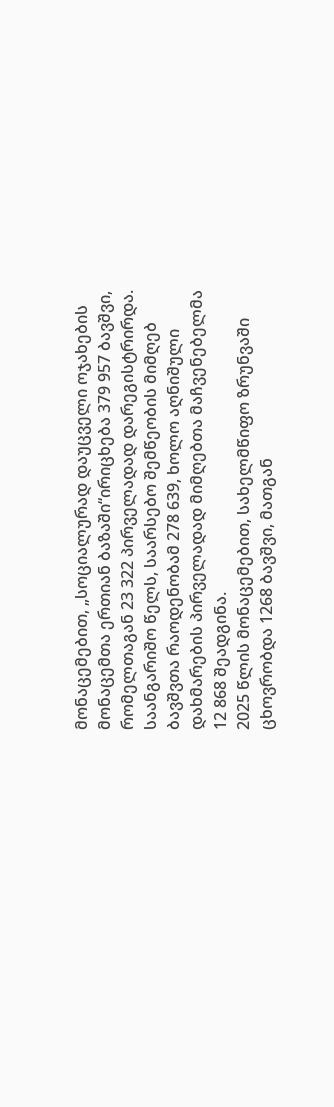მონაცემებით, „სოციალურად დაუცველი ოჯახების მონაცემთა ერთიან ბაზაში“ირიცხება 379 957 ბავშვი, რომელთაგან 23 322 პირველადად დარეგისტრირდა. საანგარიშო წელს, საარსებო შემწეობის მიმღებ ბავშვთა რაოდენობამ 278 639, ხოლო აღნიშული დახმარების პირველადად მიმღებთა მაჩვენებელმა 12 868 შეადგინა.
2025 წლის მონაცემებით, სახელმწიფო ზრუნვაში ცხოვრობდა 1268 ბავშვი, მათგან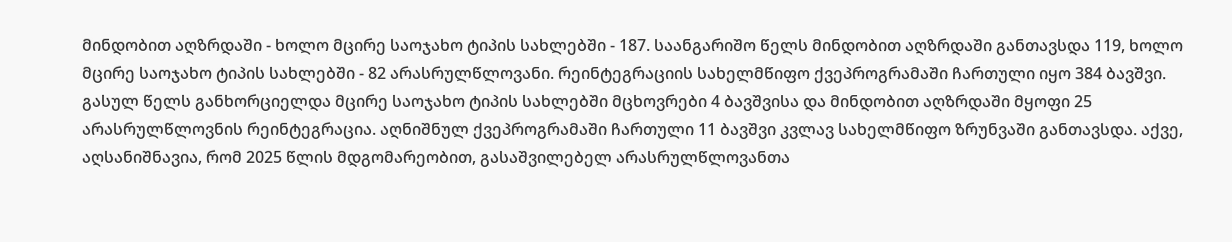მინდობით აღზრდაში - ხოლო მცირე საოჯახო ტიპის სახლებში - 187. საანგარიშო წელს მინდობით აღზრდაში განთავსდა 119, ხოლო მცირე საოჯახო ტიპის სახლებში - 82 არასრულწლოვანი. რეინტეგრაციის სახელმწიფო ქვეპროგრამაში ჩართული იყო 384 ბავშვი. გასულ წელს განხორციელდა მცირე საოჯახო ტიპის სახლებში მცხოვრები 4 ბავშვისა და მინდობით აღზრდაში მყოფი 25 არასრულწლოვნის რეინტეგრაცია. აღნიშნულ ქვეპროგრამაში ჩართული 11 ბავშვი კვლავ სახელმწიფო ზრუნვაში განთავსდა. აქვე, აღსანიშნავია, რომ 2025 წლის მდგომარეობით, გასაშვილებელ არასრულწლოვანთა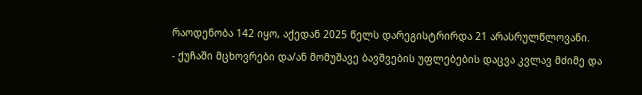რაოდენობა 142 იყო, აქედან 2025 წელს დარეგისტრირდა 21 არასრულწლოვანი.
- ქუჩაში მცხოვრები და/ან მომუშავე ბავშვების უფლებების დაცვა კვლავ მძიმე და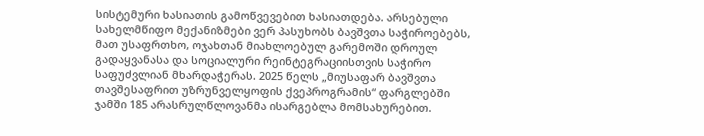სისტემური ხასიათის გამოწვევებით ხასიათდება. არსებული სახელმწიფო მექანიზმები ვერ პასუხობს ბავშვთა საჭიროებებს, მათ უსაფრთხო, ოჯახთან მიახლოებულ გარემოში დროულ გადაყვანასა და სოციალური რეინტეგრაციისთვის საჭირო საფუძვლიან მხარდაჭერას. 2025 წელს „მიუსაფარ ბავშვთა თავშესაფრით უზრუნველყოფის ქვეპროგრამის“ ფარგლებში ჯამში 185 არასრულწლოვანმა ისარგებლა მომსახურებით.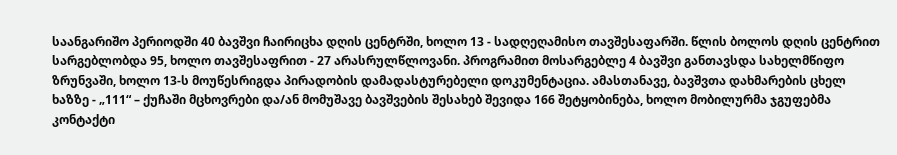საანგარიშო პერიოდში 40 ბავშვი ჩაირიცხა დღის ცენტრში, ხოლო 13 - სადღეღამისო თავშესაფარში. წლის ბოლოს დღის ცენტრით სარგებლობდა 95, ხოლო თავშესაფრით - 27 არასრულწლოვანი. პროგრამით მოსარგებლე 4 ბავშვი განთავსდა სახელმწიფო ზრუნვაში, ხოლო 13-ს მოუწესრიგდა პირადობის დამადასტურებელი დოკუმენტაცია. ამასთანავე, ბავშვთა დახმარების ცხელ ხაზზე - „111“ – ქუჩაში მცხოვრები და/ან მომუშავე ბავშვების შესახებ შევიდა 166 შეტყობინება, ხოლო მობილურმა ჯგუფებმა კონტაქტი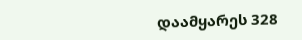დაამყარეს 328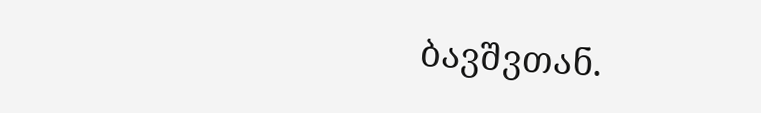ბავშვთან.